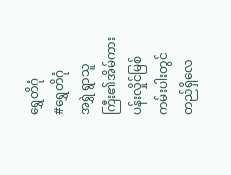ရွှေတိဂုံ
#ရွှေတိဂုံ
အရွှဲ ရွာသူကြီး၏အိမ်ကား ပန်းလှိုင်မြစ်ကမ်းပါးတွင် တည်ရှိလေ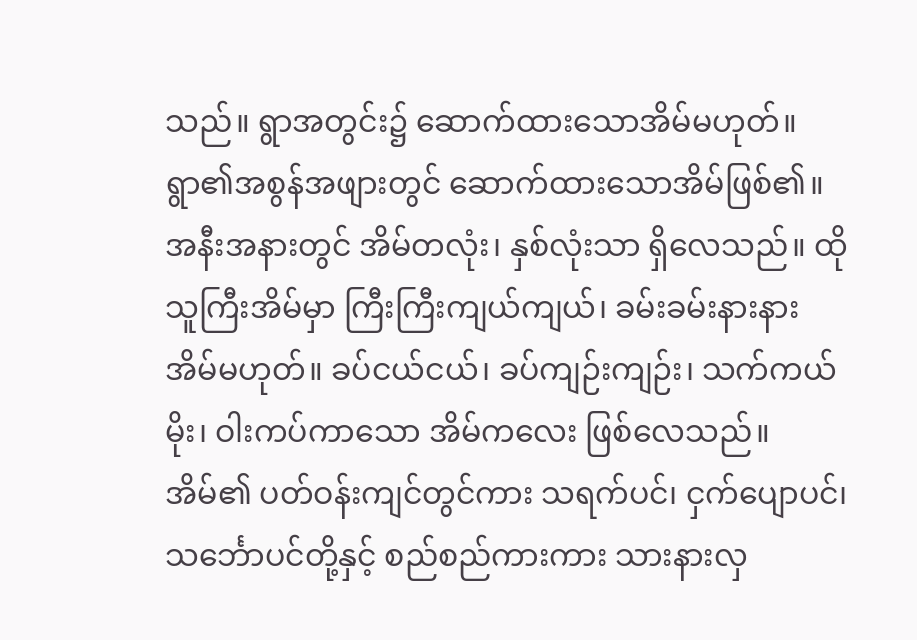သည်။ ရွာအတွင်း၌ ဆောက်ထားသောအိမ်မဟုတ်။ ရွာ၏အစွန်အဖျားတွင် ဆောက်ထားသောအိမ်ဖြစ်၏။ အနီးအနားတွင် အိမ်တလုံး၊ နှစ်လုံးသာ ရှိလေသည်။ ထိုသူကြီးအိမ်မှာ ကြီးကြီးကျယ်ကျယ်၊ ခမ်းခမ်းနားနားအိမ်မဟုတ်။ ခပ်ငယ်ငယ်၊ ခပ်ကျဉ်းကျဉ်း၊ သက်ကယ်မိုး၊ ဝါးကပ်ကာသော အိမ်ကလေး ဖြစ်လေသည်။ အိမ်၏ ပတ်ဝန်းကျင်တွင်ကား သရက်ပင်၊ ငှက်ပျောပင်၊ သင်္ဘောပင်တို့နှင့် စည်စည်ကားကား သားနားလှ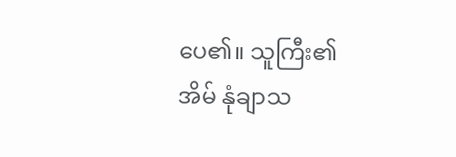ပေ၏။ သူကြီး၏အိမ် နုံချာသ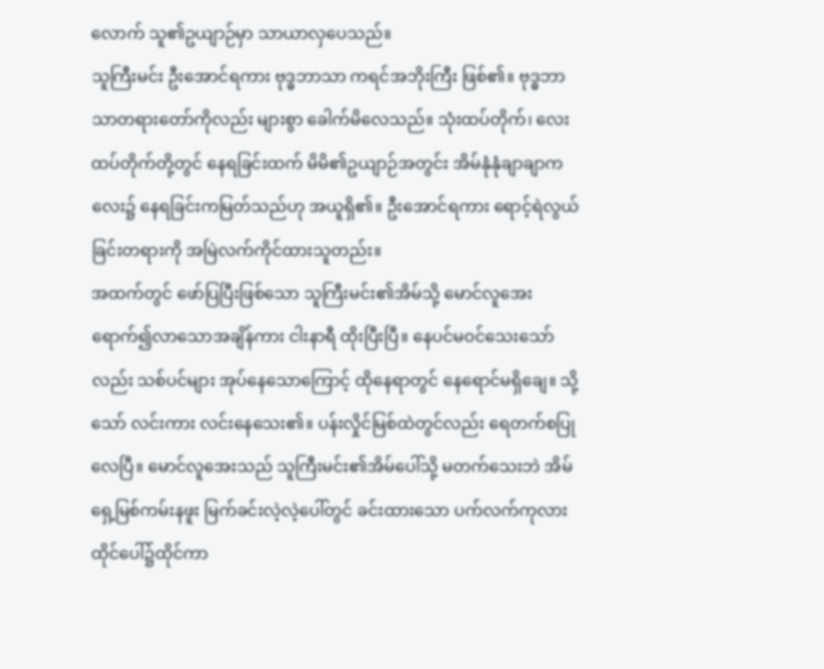လောက် သူ၏ဥယျာဉ်မှာ သာယာလှပေသည်။
သူကြီးမင်း ဦးအောင်ရကား ဗုဒ္ဓဘာသာ ကရင်အဘိုးကြီး ဖြစ်၏။ ဗုဒ္ဓဘာသာတရားတော်ကိုလည်း များစွာ ခေါက်မိလေသည်။ သုံးထပ်တိုက်၊ လေးထပ်တိုက်တို့တွင် နေရခြင်းထက် မိမိ၏ဥယျာဉ်အတွင်း အိမ်နုံနုံချာချာကလေး၌ နေရခြင်းကမြတ်သည်ဟု အယူရှိ၏။ ဦးအောင်ရကား ရောင့်ရဲလွယ်ခြင်းတရားကို အမြဲလက်ကိုင်ထားသူတည်း။
အထက်တွင် ဖော်ပြပြီးဖြစ်သော သူကြီးမင်း၏အိမ်သို့ မောင်လူအေး ရောက်၍လာသောအချိန်ကား ငါးနာရီ ထိုးပြီးပြီ။ နေပင်မဝင်သေးသော်လည်း သစ်ပင်များ အုပ်နေသောကြောင့် ထိုနေရာတွင် နေရောင်မရှိချေ။ သို့သော် လင်းကား လင်းနေသေး၏။ ပန်းလှိုင်မြစ်ထဲတွင်လည်း ရေတက်စပြုလေပြီ။ မောင်လူအေးသည် သူကြီးမင်း၏အိမ်ပေါ်သို့ မတက်သေးဘဲ အိမ်ရှေ့မြစ်ကမ်းနဖူး မြက်ခင်းလဲ့လဲ့ပေါ်တွင် ခင်းထားသော ပက်လက်ကုလားထိုင်ပေါ်၌ထိုင်ကာ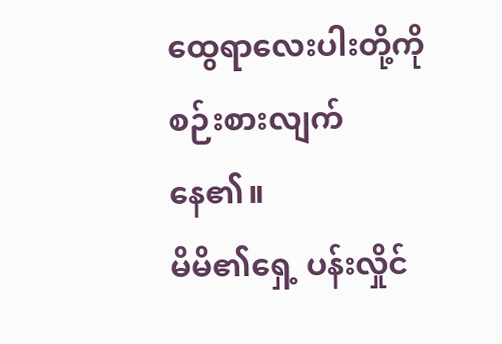ထွေရာလေးပါးတို့ကို စဉ်းစားလျက်နေ၏။
မိမိ၏ရှေ့ ပန်းလှိုင်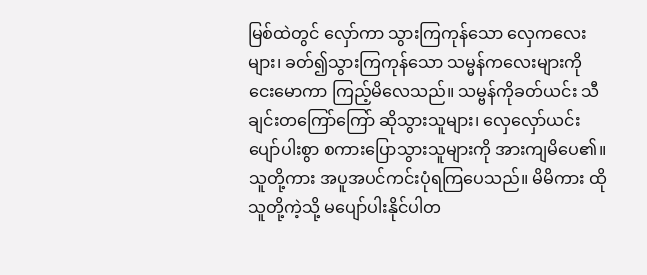မြစ်ထဲတွင် လှော်ကာ သွားကြကုန်သော လှေကလေးများ၊ ခတ်၍သွားကြကုန်သော သမ္မန်ကလေးများကို ငေးမောကာ ကြည့်မိလေသည်။ သမ္ဗန်ကိုခတ်ယင်း သီချင်းတကြော်ကြော် ဆိုသွားသူများ၊ လှေလှော်ယင်း ပျော်ပါးစွာ စကားပြောသွားသူများကို အားကျမိပေ၏။ သူတို့ကား အပူအပင်ကင်းပုံရကြပေသည်။ မိမိကား ထိုသူတို့ကဲ့သို့ မပျော်ပါးနိုင်ပါတ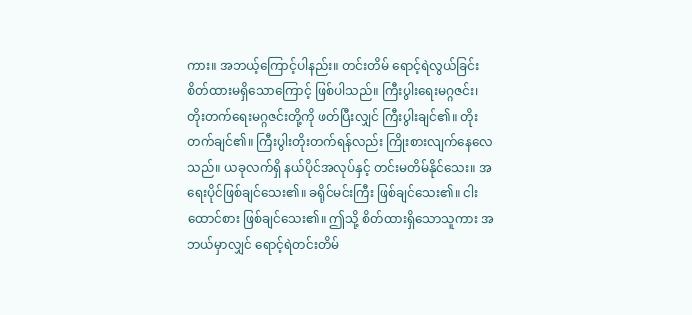ကား။ အဘယ့်ကြောင့်ပါနည်း။ တင်းတိမ် ရောင့်ရဲလွယ်ခြင်း စိတ်ထားမရှိသောကြောင့် ဖြစ်ပါသည်။ ကြီးပွါးရေးမဂ္ဂဇင်း၊ တိုးတက်ရေးမဂ္ဂဇင်းတို့ကို ဖတ်ပြီးလျှင် ကြီးပွါးချင်၏။ တိုးတက်ချင်၏။ ကြီးပွါးတိုးတက်ရန်လည်း ကြိုးစားလျက်နေလေသည်။ ယခုလက်ရှိ နယ်ပိုင်အလုပ်နှင့် တင်းမတိမ်နိုင်သေး။ အရေးပိုင်ဖြစ်ချင်သေး၏။ ခရိုင်မင်းကြီး ဖြစ်ချင်သေး၏။ ငါးထောင်စား ဖြစ်ချင်သေး၏။ ဤသို့ စိတ်ထားရှိသောသူကား အဘယ်မှာလျှင် ရောင့်ရဲတင်းတိမ်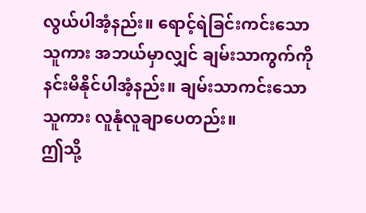လွယ်ပါအံ့နည်း။ ရောင့်ရဲခြင်းကင်းသောသူကား အဘယ်မှာလျှင် ချမ်းသာကွက်ကို နင်းမိနိုင်ပါအံ့နည်း။ ချမ်းသာကင်းသောသူကား လူနုံလူချာပေတည်း။
ဤသို့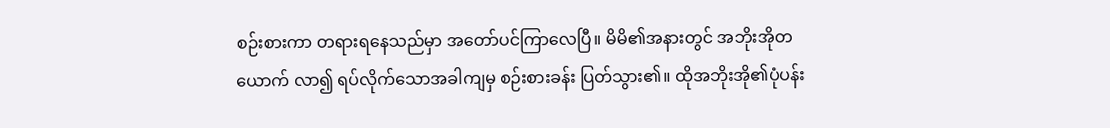စဉ်းစားကာ တရားရနေသည်မှာ အတော်ပင်ကြာလေပြီ။ မိမိ၏အနားတွင် အဘိုးအိုတယောက် လာ၍ ရပ်လိုက်သောအခါကျမှ စဉ်းစားခန်း ပြတ်သွား၏။ ထိုအဘိုးအို၏ပုံပန်း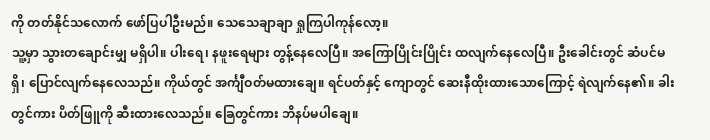ကို တတ်နိုင်သလောက် ဖော်ပြပါဦးမည်။ သေသေချာချာ ရှုကြပါကုန်လော့။
သူ့မှာ သွားတချောင်းမျှ မရှိပါ။ ပါးရေ၊ နဖူးရေများ တွန့်နေလေပြီ။ အကြောပြိုင်းပြိုင်း ထလျက်နေလေပြီ။ ဦးခေါင်းတွင် ဆံပင်မရှိ၊ ပြောင်လျက်နေလေသည်။ ကိုယ်တွင် အင်္ကျီဝတ်မထားချေ။ ရင်ပတ်နှင့် ကျောတွင် ဆေးနီထိုးထားသောကြောင့် ရဲလျက်နေ၏။ ခါးတွင်ကား ပိတ်ဖြူကို ဆီးထားလေသည်။ ခြေတွင်ကား ဘိနပ်မပါချေ။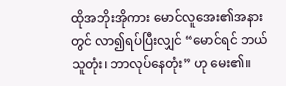ထိုအဘိုးအိုကား မောင်လူအေး၏အနားတွင် လာ၍ရပ်ပြီးလျှင် “မောင်ရင် ဘယ်သူတုံး၊ ဘာလုပ်နေတုံး” ဟု မေး၏။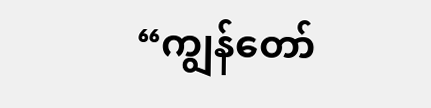“ကျွန်တော်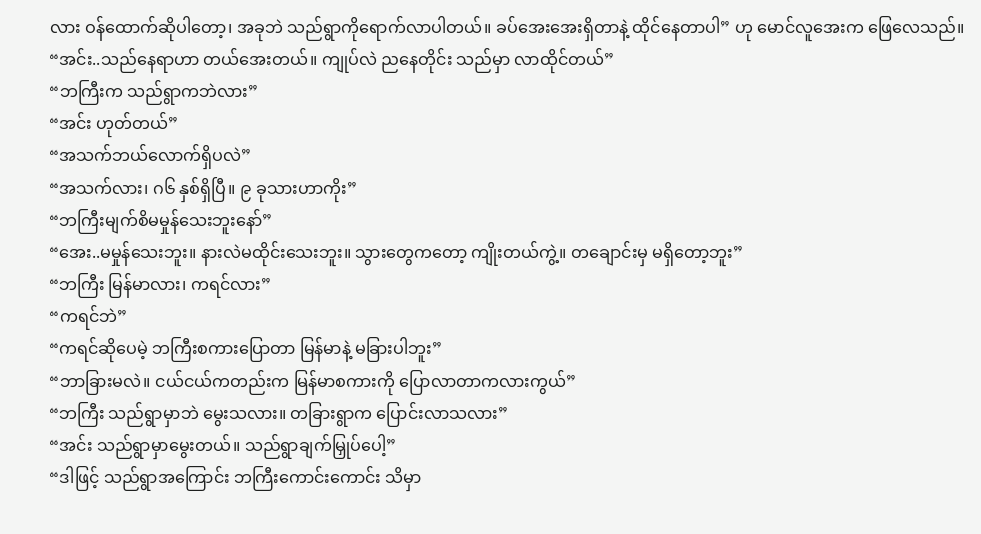လား ဝန်ထောက်ဆိုပါတော့၊ အခုဘဲ သည်ရွာကိုရောက်လာပါတယ်။ ခပ်အေးအေးရှိတာနဲ့ ထိုင်နေတာပါ” ဟု မောင်လူအေးက ဖြေလေသည်။
“အင်း..သည်နေရာဟာ တယ်အေးတယ်။ ကျုပ်လဲ ညနေတိုင်း သည်မှာ လာထိုင်တယ်”
“ဘကြီးက သည်ရွာကဘဲလား”
“အင်း ဟုတ်တယ်”
“အသက်ဘယ်လောက်ရှိပလဲ”
“အသက်လား၊ ဂ၆ နှစ်ရှိပြီ။ ၉ ခုသားဟာကိုး”
“ဘကြီးမျက်စိမမှုန်သေးဘူးနော်”
“အေး..မမှုန်သေးဘူး။ နားလဲမထိုင်းသေးဘူး။ သွားတွေကတော့ ကျိုးတယ်ကွဲ့။ တချောင်းမှ မရှိတော့ဘူး”
“ဘကြီး မြန်မာလား၊ ကရင်လား”
“ကရင်ဘဲ”
“ကရင်ဆိုပေမဲ့ ဘကြီးစကားပြောတာ မြန်မာနဲ့ မခြားပါဘူး”
“ဘာခြားမလဲ။ ငယ်ငယ်ကတည်းက မြန်မာစကားကို ပြောလာတာကလားကွယ်”
“ဘကြီး သည်ရွာမှာဘဲ မွေးသလား။ တခြားရွာက ပြောင်းလာသလား”
“အင်း သည်ရွာမှာမွေးတယ်။ သည်ရွာချက်မြှုပ်ပေါ့”
“ဒါဖြင့် သည်ရွာအကြောင်း ဘကြီးကောင်းကောင်း သိမှာ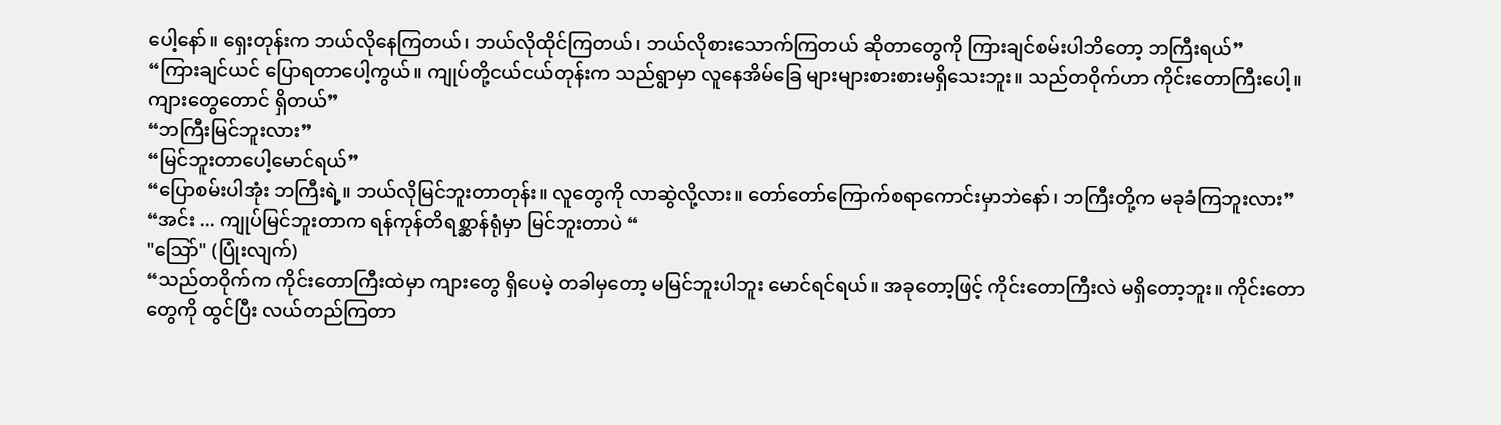ပေါ့နော်။ ရှေးတုန်းက ဘယ်လိုနေကြတယ်၊ ဘယ်လိုထိုင်ကြတယ်၊ ဘယ်လိုစားသောက်ကြတယ် ဆိုတာတွေကို ကြားချင်စမ်းပါဘိတော့ ဘကြီးရယ်”
“ကြားချင်ယင် ပြောရတာပေါ့ကွယ်။ ကျုပ်တို့ငယ်ငယ်တုန်းက သည်ရွာမှာ လူနေအိမ်ခြေ များများစားစားမရှိသေးဘူး။ သည်တဝိုက်ဟာ ကိုင်းတောကြီးပေါ့။ ကျားတွေတောင် ရှိတယ်”
“ဘကြီးမြင်ဘူးလား”
“မြင်ဘူးတာပေါ့မောင်ရယ်”
“ပြောစမ်းပါအုံး ဘကြီးရဲ့။ ဘယ်လိုမြင်ဘူးတာတုန်း။ လူတွေကို လာဆွဲလို့လား။ တော်တော်ကြောက်စရာကောင်းမှာဘဲနော်၊ ဘကြီးတို့က မခုခံကြဘူးလား”
“အင်း ... ကျုပ်မြင်ဘူးတာက ရန်ကုန်တိရစ္ဆာန်ရုံမှာ မြင်ဘူးတာပဲ “
"သြော်" (ပြုံးလျက်)
“သည်တဝိုက်က ကိုင်းတောကြီးထဲမှာ ကျားတွေ ရှိပေမဲ့ တခါမှတော့ မမြင်ဘူးပါဘူး မောင်ရင်ရယ်။ အခုတော့ဖြင့် ကိုင်းတောကြီးလဲ မရှိတော့ဘူး။ ကိုင်းတောတွေကို ထွင်ပြီး လယ်တည်ကြတာ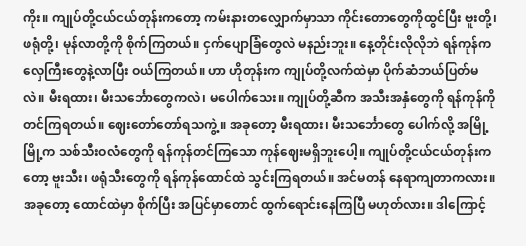ကိုး။ ကျုပ်တို့ငယ်ငယ်တုန်းကတော့ ကမ်းနားတလျှောက်မှာသာ ကိုင်းတောတွေကိုထွင်ပြီး ဗူးတို့၊ ဖရုံတို့၊ မုန်လာတို့ကို စိုက်ကြတယ်။ ငှက်ပျောခြံတွေလဲ မနည်းဘူး။ နေ့တိုင်းလိုလိုဘဲ ရန်ကုန်က လှေကြီးတွေနဲ့လာပြီး ဝယ်ကြတယ်။ ဟာ ဟိုတုန်းက ကျုပ်တို့လက်ထဲမှာ ပိုက်ဆံဘယ်ပြတ်မလဲ။ မီးရထား၊ မီးသင်္ဘောတွေကလဲ၊ မပေါက်သေး။ ကျုပ်တို့ဆီက အသီးအနှံတွေကို ရန်ကုန်ကို တင်ကြရတယ်။ ဈေးတော်တော်ရသကွဲ့။ အခုတော့ မီးရထား၊ မီးသင်္ဘောတွေ ပေါက်လို့ အမြို့မြို့က သစ်သီးဝလံတွေကို ရန်ကုန်တင်ကြသော ကုန်ဈေးမရှိဘူးပေါ့။ ကျုပ်တို့ငယ်ငယ်တုန်းကတော့ ဗူးသီး၊ ဖရုံသီးတွေကို ရန်ကုန်ထောင်ထဲ သွင်းကြရတယ်။ အင်မတန် နေရာကျတာကလား။ အခုတော့ ထောင်ထဲမှာ စိုက်ပြီး အပြင်မှာတောင် ထွက်ရောင်းနေကြပြီ မဟုတ်လား။ ဒါကြောင့်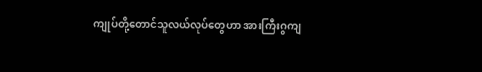ကျုပ်တို့တောင်သူလယ်လုပ်တွေဟာ အားကြီးဂွကျ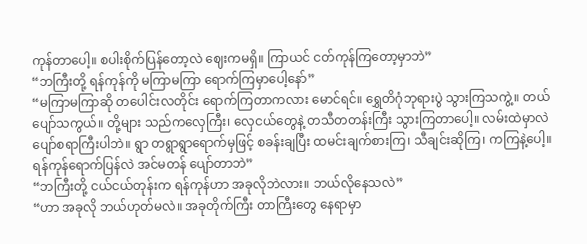ကုန်တာပေါ့။ စပါးစိုက်ပြန်တော့လဲ ဈေးကမရှိ။ ကြာယင် ငတ်ကုန်ကြတော့မှာဘဲ”
“ဘကြီးတို့ ရန်ကုန်ကို မကြာမကြာ ရောက်ကြမှာပေါ့နော်”
“မကြာမကြာဆို တပေါင်းလတိုင်း ရောက်ကြတာကလား မောင်ရင်။ ရွှေတိဂုံဘုရားပွဲ သွားကြသကွဲ့။ တယ်ပျော်သကွယ်။ တို့များ သည်ကလှေကြီး၊ လှေငယ်တွေနဲ့ တသီတတန်းကြီး သွားကြတာပေါ့။ လမ်းထဲမှာလဲ ပျော်စရာကြီးပါဘဲ။ ရွာ တရွာရွာရောက်မှဖြင့် စခန်းချပြီး ထမင်းချက်စားကြ၊ သီချင်းဆိုကြ၊ ကကြနဲ့ပေါ့။ ရန်ကုန်ရောက်ပြန်လဲ အင်မတန် ပျော်တာဘဲ”
“ဘကြီးတို့ ငယ်ငယ်တုန်းက ရန်ကုန်ဟာ အခုလိုဘဲလား။ ဘယ်လိုနေသလဲ”
“ဟာ အခုလို ဘယ်ဟုတ်မလဲ။ အခုတိုက်ကြီး တာကြီးတွေ နေရာမှာ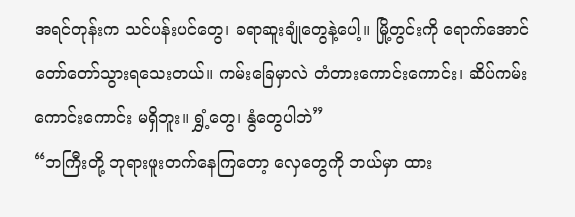အရင်တုန်းက သင်ပန်းပင်တွေ၊ ခရာဆူးချုံတွေနဲ့ပေါ့။ မြို့တွင်းကို ရောက်အောင် တော်တော်သွားရသေးတယ်။ ကမ်းခြေမှာလဲ တံတားကောင်းကောင်း၊ ဆိပ်ကမ်း ကောင်းကောင်း မရှိဘူး။ ရွှံ့တွေ၊ နွံတွေပါဘဲ”
“ဘကြီးတို့ ဘုရားဖူးတက်နေကြတော့ လှေတွေကို ဘယ်မှာ ထား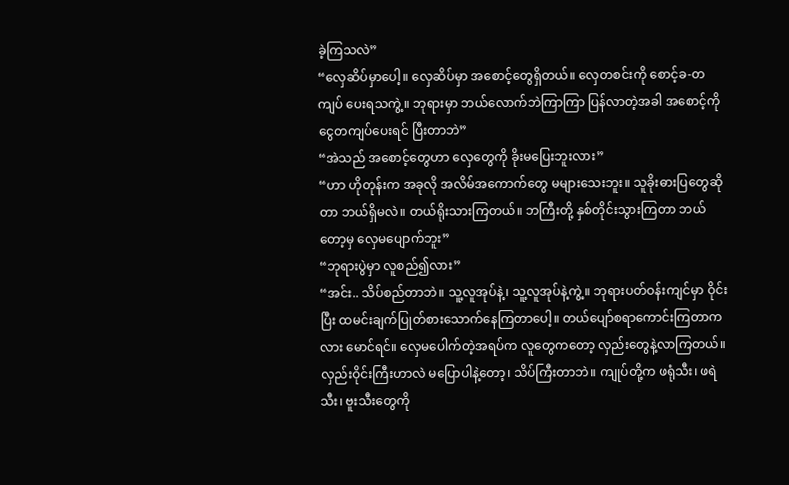ခဲ့ကြသလဲ”
“လှေဆိပ်မှာပေါ့။ လှေဆိပ်မှာ အစောင့်တွေရှိတယ်။ လှေတစင်းကို စောင့်ခ-တကျပ် ပေးရသကွဲ့။ ဘုရားမှာ ဘယ်လောက်ဘဲကြာကြာ ပြန်လာတဲ့အခါ အစောင့်ကို ငွေတကျပ်ပေးရင် ပြီးတာဘဲ”
“အဲသည် အစောင့်တွေဟာ လှေတွေကို ခိုးမပြေးဘူးလား”
“ဟာ ဟိုတုန်းက အခုလို အလိမ်အကောက်တွေ မများသေးဘူး။ သူခိုးဓားပြတွေဆိုတာ ဘယ်ရှိမလဲ။ တယ်ရိုးသားကြတယ်။ ဘကြီးတို့ နှစ်တိုင်းသွားကြတာ ဘယ်တော့မှ လှေမပျောက်ဘူး”
“ဘုရားပွဲမှာ လူစည်၍လား”
“အင်း.. သိပ်စည်တာဘဲ။ သူ့လူအုပ်နဲ့၊ သူ့လူအုပ်နဲ့ကွဲ့။ ဘုရားပတ်ဝန်းကျင်မှာ ဝိုင်းပြီး ထမင်းချက်ပြုတ်စားသောက်နေကြတာပေါ့။ တယ်ပျော်စရာကောင်းကြတာကလား မောင်ရင်။ လှေမပေါက်တဲ့အရပ်က လူတွေကတော့ လှည်းတွေနဲ့လာကြတယ်။ လှည်းဝိုင်းကြီးဟာလဲ မပြောပါနဲ့တော့၊ သိပ်ကြီးတာဘဲ။ ကျုပ်တို့က ဖရုံသီး၊ ဖရဲသီး၊ ဗူးသီးတွေကို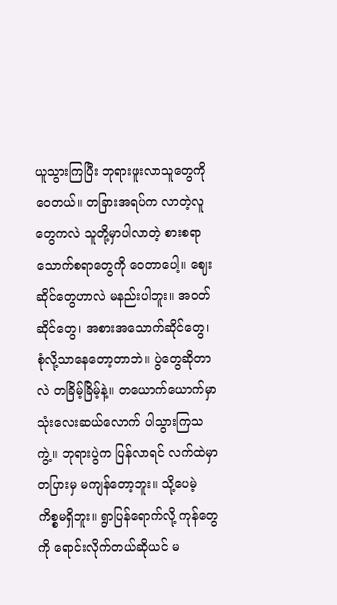ယူသွားကြပြီး ဘုရားဖူးလာသူတွေကို ဝေတယ်။ တခြားအရပ်က လာတဲ့လူတွေကလဲ သူတို့မှာပါလာတဲ့ စားစရာ သောက်စရာတွေကို ဝေတာပေါ့။ ဈေးဆိုင်တွေဟာလဲ မနည်းပါဘူး။ အဝတ်ဆိုင်တွေ၊ အစားအသောက်ဆိုင်တွေ၊ စုံလို့သာနေတော့တာဘဲ။ ပွဲတွေဆိုတာလဲ တခြိမ့်ခြိမ့်နဲ့။ တယောက်ယောက်မှာ သုံးလေးဆယ်လောက် ပါသွားကြသကွဲ့။ ဘုရားပွဲက ပြန်လာရင် လက်ထဲမှာ တပြားမှ မကျန်တော့ဘူး။ သို့ပေမဲ့ ကိစ္စမရှိဘူး။ ရွာပြန်ရောက်လို့ ကုန်တွေကို ရောင်းလိုက်တယ်ဆိုယင် မ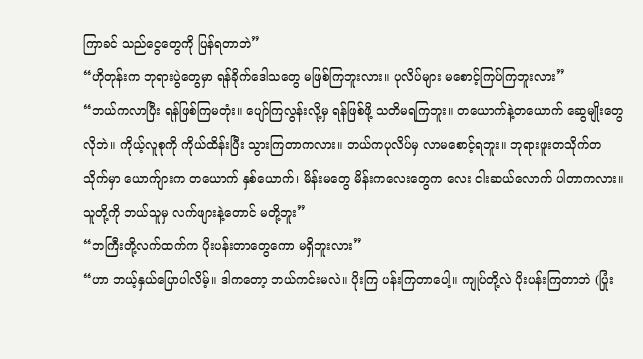ကြာခင် သည်ငွေတွေကို ပြန်ရတာဘဲ”
“ဟိုတုန်းက ဘုရားပွဲတွေမှာ ရန်ခိုက်ဒေါသတွေ မဖြစ်ကြဘူးလား။ ပုလိပ်များ မစောင့်ကြပ်ကြဘူးလား”
“ဘယ်ကလာပြီး ရန်ဖြစ်ကြမတုံး။ ပျော်ကြလွန်းလို့မှ ရန်ဖြစ်ဖို့ သတိမရကြဘူး။ တယောက်နဲ့တယောက် ဆွေမျိုးတွေလိုဘဲ။ ကိုယ့်လူစုကို ကိုယ်ထိန်းပြီး သွားကြတာကလား။ ဘယ်ကပုလိပ်မှ လာမစောင့်ရဘူး။ ဘုရားဖူးတသိုက်တသိုက်မှာ ယောက်ျားက တယောက် နှစ်ယောက်၊ မိန်းမတွေ မိန်းကလေးတွေက လေး ငါးဆယ်လောက် ပါတာကလား။ သူတို့ကို ဘယ်သူမှ လက်ဖျားနဲ့တောင် မတို့ဘူး”
“ဘကြီးတို့လက်ထက်က ပိုးပန်းတာတွေကော မရှိဘူးလား”
“ဟာ ဘယ့်နှယ်ပြောပါလိမ့်။ ဒါကတော့ ဘယ်ကင်းမလဲ။ ပိုးကြ ပန်းကြတာပေါ့။ ကျုပ်တို့လဲ ပိုးပန်းကြတာဘဲ (ပြုံး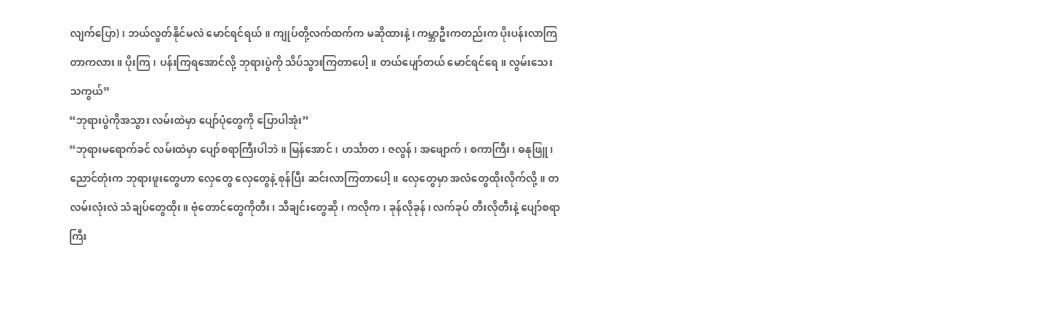လျက်ပြော)၊ ဘယ်လွတ်နိုင်မလဲ မောင်ရင်ရယ်။ ကျုပ်တို့လက်ထက်က မဆိုထားနဲ့၊ ကမ္ဘာဦးကတည်းက ပိုးပန်းလာကြတာကလား။ ပိုးကြ၊ ပန်းကြရအောင်လို့ ဘုရားပွဲကို သိပ်သွားကြတာပေါ့။ တယ်ပျော်တယ် မောင်ရင်ရေ။ လွမ်းသေးသကွယ်”
“ဘုရားပွဲကိုအသွား လမ်းထဲမှာ ပျော်ပုံတွေကို ပြောပါအုံး”
“ဘုရားမရောက်ခင် လမ်းထဲမှာ ပျော်စရာကြီးပါဘဲ။ မြန်အောင်၊ ဟင်္သာတ၊ ဇလွန်၊ အဖျောက်၊ စကာကြီး၊ ဓနုဖြူ၊ ညောင်တုံးက ဘုရားဖူးတွေဟာ လှေတွေ လှေတွေနဲ့ စုန်ပြီး ဆင်းလာကြတာပေါ့။ လှေတွေမှာ အလံတွေထိုးလိုက်လို့။ တလမ်းလုံးလဲ သံချပ်တွေထိုး။ ဗုံတောင်တွေကိုတီး၊ သီချင်းတွေဆို၊ ကလိုက၊ ခုန်လိုခုန်၊ လက်ခုပ် တီးလိုတီးနဲ့ ပျော်စရာကြီး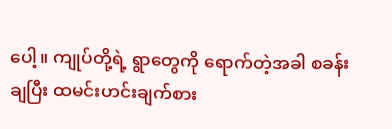ပေါ့။ ကျုပ်တို့ရဲ့ ရွာတွေကို ရောက်တဲ့အခါ စခန်းချပြီး ထမင်းဟင်းချက်စား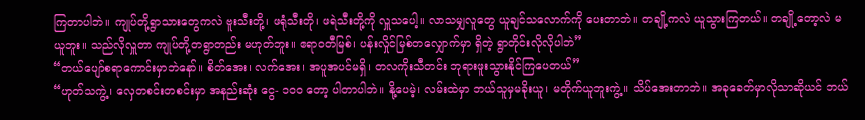ကြတာပါဘဲ။ ကျုပ်တို့ရွာသားတွေကလဲ ဗူးသီးတို့၊ ဖရုံသီးတို၊ ဖရဲသီးတို့ကို လှူသပေါ့။ လာသမျှလူတွေ ယူချင်သလောက်ကို ပေးတာဘဲ။ တချို့ကလဲ ယူသွားကြတယ်။ တချို့တော့လဲ မယူဘူး။ သည်လိုလှူတာ ကျုပ်တို့တရွာတည်း မဟုတ်ဘူး။ ဧရာဝတီမြစ်၊ ပန်းလှိုင်မြစ်တလျှောက်မှာ ရှိတဲ့ ရွာတိုင်းလိုလိုပါဘဲ”
“တယ်ပျော်စရာကောင်းမှာဘဲနော်။ စိတ်အေး၊ လက်အေး၊ အပူအပင်မရှိ၊ တလကိုးသီတင်း ဘုရားဖူးသွားနိုင်ကြပေတယ်”
“ဟုတ်သကွဲ့၊ လှေတစင်းတစင်းမှာ အနည်းဆုံး ငွေ- ၁၀၀ တော့ ပါတာပါဘဲ။ နို့ပေမဲ့၊ လမ်းထဲမှာ ဘယ်သူမှမခိုးယူ၊ မတိုက်ယူဘူးကွဲ့။ သိပ်အေးတာဘဲ။ အခုခေတ်မှာလိုသာဆိုယင် ဘယ်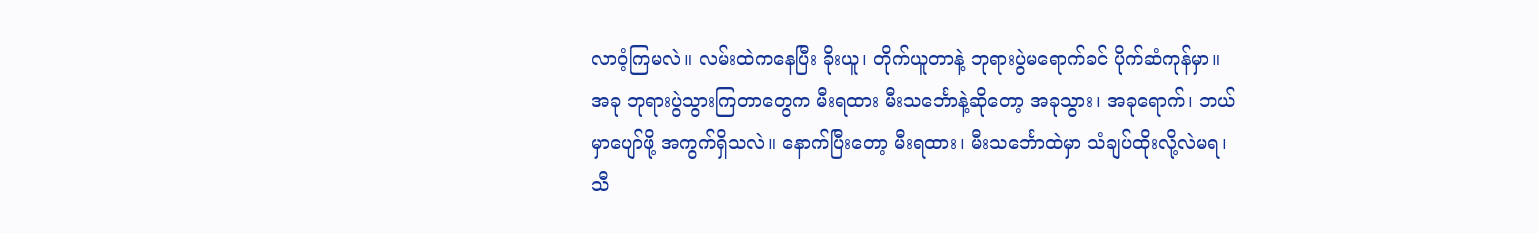လာဝံ့ကြမလဲ။ လမ်းထဲကနေပြီး ခိုးယူ၊ တိုက်ယူတာနဲ့ ဘုရားပွဲမရောက်ခင် ပိုက်ဆံကုန်မှာ။ အခု ဘုရားပွဲသွားကြတာတွေက မီးရထား မီးသင်္ဘောနဲ့ဆိုတော့ အခုသွား၊ အခုရောက်၊ ဘယ်မှာပျော်ဖို့ အကွက်ရှိသလဲ။ နောက်ပြီးတော့ မီးရထား၊ မီးသင်္ဘောထဲမှာ သံချပ်ထိုးလို့လဲမရ၊ သီ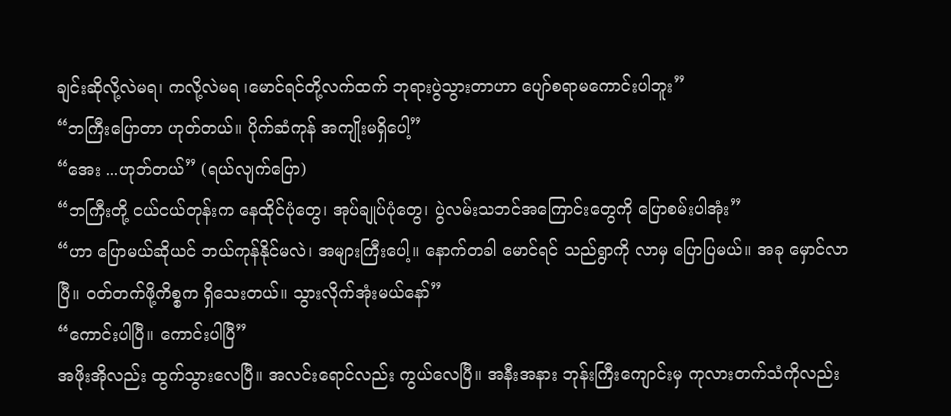ချင်းဆိုလို့လဲမရ၊ ကလို့လဲမရ ၊မောင်ရင်တို့လက်ထက် ဘုရားပွဲသွားတာဟာ ပျော်စရာမကောင်းပါဘူး”
“ဘကြီးပြောတာ ဟုတ်တယ်။ ပိုက်ဆံကုန် အကျိုးမရှိပေါ့”
“အေး ...ဟုဘ်တယ်” (ရယ်လျက်ပြော)
“ဘကြီးတို့ ငယ်ငယ်တုန်းက နေထိုင်ပုံတွေ၊ အုပ်ချုပ်ပုံတွေ၊ ပွဲလမ်းသဘင်အကြောင်းတွေကို ပြောစမ်းပါအုံး”
“ဟာ ပြောမယ်ဆိုယင် ဘယ်ကုန်နိုင်မလဲ၊ အများကြီးပေါ့။ နောက်တခါ မောင်ရင် သည်ရွာကို လာမှ ပြောပြမယ်။ အခု မှောင်လာပြီ။ ဝတ်တက်ဖို့ကိစ္စက ရှိသေးတယ်။ သွားလိုက်အုံးမယ်နော်”
“ကောင်းပါပြီ။ ကောင်းပါပြီ”
အဖိုးအိုလည်း ထွက်သွားလေပြီ။ အလင်းရောင်လည်း ကွယ်လေပြီ။ အနီးအနား ဘုန်းကြီးကျောင်းမှ ကုလားတက်သံကိုလည်း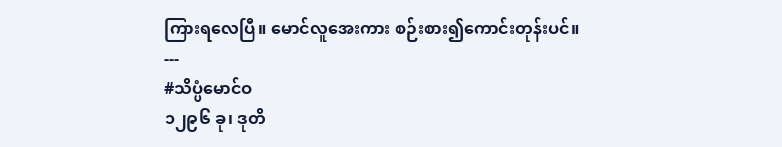ကြားရလေပြီ။ မောင်လူအေးကား စဉ်းစား၍ကောင်းတုန်းပင်။
---
#သိပ္ပံမောင်ဝ
၁၂၉၆ ခု၊ ဒုတိ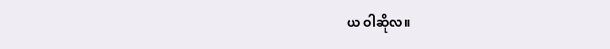ယ ဝါဆိုလ။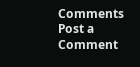Comments
Post a Comment